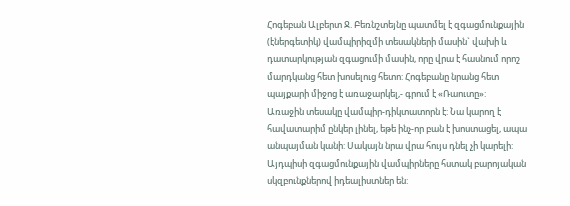Հոգեբան Ալբերտ Ջ. Բեռնշտեյնը պատմել է զգացմունքային (էներգետիկ) վամպիրիզմի տեսակների մասին` վախի և դատարկության զգացումի մասին, որը վրա է հասնում որոշ մարդկանց հետ խոսելուց հետո: Հոգեբանը նրանց հետ պայքարի միջոց է առաջարկել,- գրում է «Ռաուտը»:
Առաջին տեսակը վամպիր-դիկտատորն է: Նա կարող է հավատարիմ ընկեր լինել, եթե ինչ-որ բան է խոստացել, ապա անպայման կանի: Սակայն նրա վրա հույս դնել չի կարելի: Այդպիսի զգացմունքային վամպիրները հստակ բարոյական սկզբունքներով իդեալիստներ են: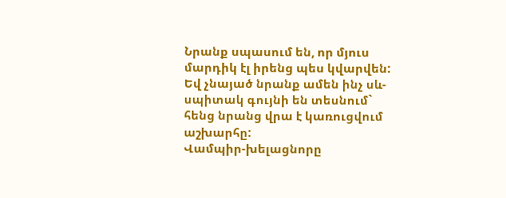Նրանք սպասում են, որ մյուս մարդիկ էլ իրենց պես կվարվեն: Եվ չնայած նրանք ամեն ինչ սև-սպիտակ գույնի են տեսնում` հենց նրանց վրա է կառուցվում աշխարհը:
Վամպիր-խելացնորը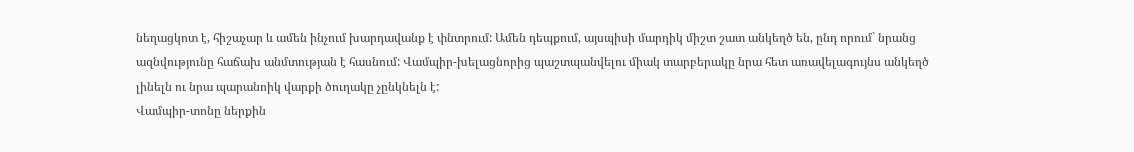նեղացկոտ է, հիշաչար և ամեն ինչում խարդավանք է փնտրում: Ամեն դեպքում, այսպիսի մարդիկ միշտ շատ անկեղծ են, ընդ որում` նրանց ազնվությունը հաճախ անմտության է հասնում: Վամպիր-խելացնորից պաշտպանվելու միակ տարբերակը նրա հետ առավելագույնս անկեղծ լինելն ու նրա պարանոիկ վարքի ծուղակը չընկնելն է:
Վամպիր-տոնը ներքին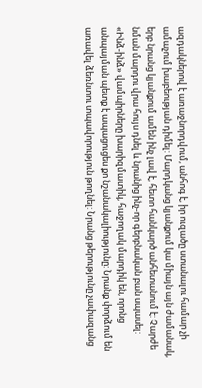ազդակներով է առաջնորդվում, անհոգ է, իր ուզածը ստանալու համար չի ամաչում խաբեության դիմել: Մարդկանց կյանքում կա միայն այն ժամանակ, երբ նրանց կյանքում ամեն ինչ լավ է, հետո հանկարծ անհետանում է: Չարժե նման մարդու վրա հույս դնել և նրանից ինչ-որ գերբնական բան սպասել:
«Ինձ-ինձ» վամպիրները խարիզմատիկ, հաջողակ մարդիկ են, որոնց անպայման պետք է ապացուցես քո նշանակալիությունը: Նրանք փորձում են առավել ձեռնտու տպավորություն թողնել: Նրանց թերությունը չափազանց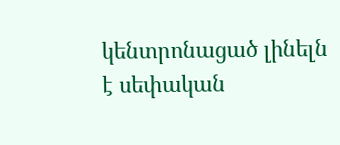կենտրոնացած լինելն է սեփական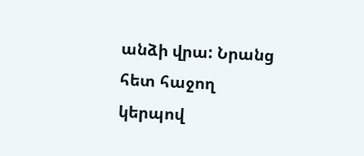անձի վրա: Նրանց հետ հաջող կերպով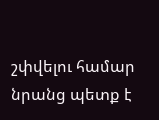շփվելու համար նրանց պետք է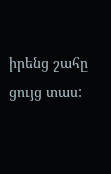իրենց շահը ցույց տաս: